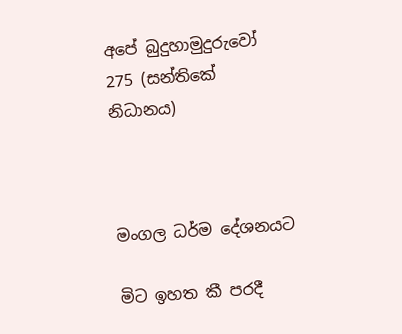අපේ බුදුහාමුදුරුවෝ 275 (සන්තිකේ නිධානය)



මංගල ධර්ම දේශනයට

මිට ඉහත කී පරදී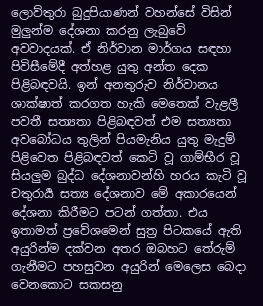ලොව්තුරා බුදුපියාණන් වහන්සේ විසින් මුලුන්ම දේශනා කරනු ලැබුවේ අවවාදයක්. ඒ නිර්වාන මාර්ගය සඳහා පිවිසීමේදී අත්හළ යුතු අන්ත දෙක පිළිබඳවයි. ඉන් අනතුරුව නිර්වානය ශාක්ෂාත් කරගත හැකි මෙතෙක් වැළලී පවතී සත්‍යතා පිළිබඳවත් එම සත්‍යතා අවබෝධය තුලින් පියමැනිය යුතු මැදුම් පිළිවෙත පිළිබඳවත් කෙටි වූ ගාම්භීර වූ සියලුම බුද්ධ දේශනාවන්හි හරය කැටි වූ චතුරාර්‍ය සත්‍ය දේශනාව මේ අකාරයෙන් දේශනා කිරීමට පටන් ගත්තා. එය ඉතාමත් ප්‍රවේශමෙන් සුත්‍ර පිටකයේ ඇති අයුරින්ම දක්වන අතර ඔබහට තේරුම් ගැනීමට පහසුවන අයුරින් මෙලෙස බෙදා වෙනකොට සකසනු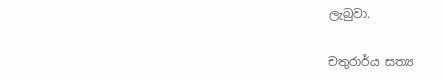ලැබුවා.

චතුරාර්ය සත්‍ය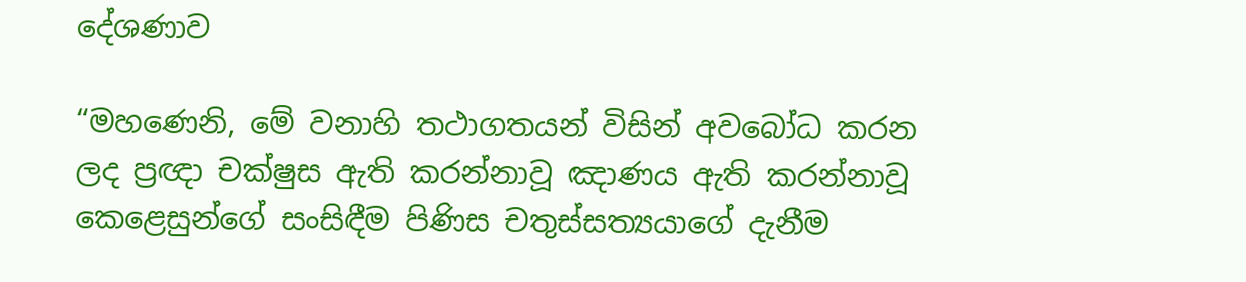දේශණාව

“මහණෙනි, මේ වනාහි තථාගතයන් විසින් අවබෝධ කරන ලද ප්‍රඥා චක්ෂුස ඇති කරන්නාවූ ඤාණය ඇති කරන්නාවූ කෙළෙසුන්ගේ සංසිඳීම පිණිස චතුස්සත්‍යයාගේ දැනීම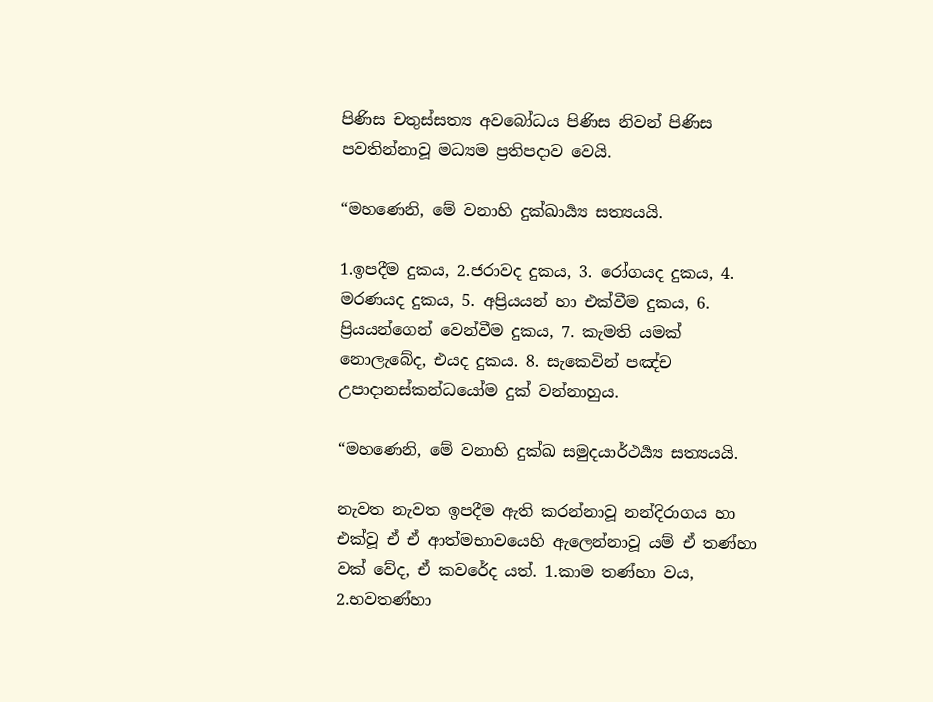පිණිස චතුස්සත්‍ය අවබෝධය පිණිස නිවන් පිණිස පවතින්නාවූ මධ්‍යම ප්‍රතිපදාව වෙයි.

“මහණෙනි, මේ වනාහි දුක්ඛාර්‍ය්‍ය සත්‍යයයි.

1.ඉපදීම දුකය, 2.ජරාවද දුකය, 3. රෝගයද දුකය, 4. මරණයද දුකය, 5. අප්‍රියයන් හා එක්වීම දුකය, 6. ප්‍රියයන්ගෙන් වෙන්වීම දුකය, 7. කැමති යමක් නොලැබේද, එයද දුකය. 8. සැකෙවින් පඤ්ච උපාදානස්කන්ධයෝම දුක් වන්නාහුය.

“මහණෙනි, මේ වනාහි දුක්ඛ සමුදයාර්ථර්‍ය්‍ය සත්‍යයයි.

නැවත නැවත ඉපදීම ඇති කරන්නාවූ නන්දිරාගය හා එක්වූ ඒ ඒ ආත්මභාවයෙහි ඇලෙන්නාවූ යම් ඒ තණ්හා වක් වේද, ඒ කවරේද යත්. 1.කාම තණ්හා වය, 2.භවතණ්හා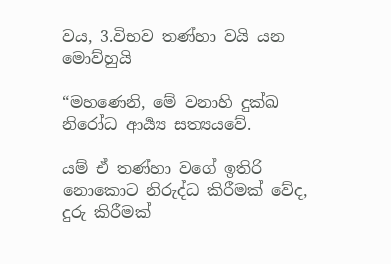වය, 3.විභව තණ්හා වයි යන මොව්හුයි

“මහණෙනි, මේ වනාහි දුක්ඛ නිරෝධ ආර්‍ය්‍ය සත්‍යයවේ.

යම් ඒ තණ්හා වගේ ඉතිරි නොකොට නිරුද්ධ කිරීමක් වේද, දුරු කිරීමක්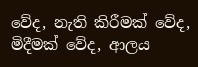වේද, නැති කිරීමක් වේද, මිදීමක් වේද, ආලය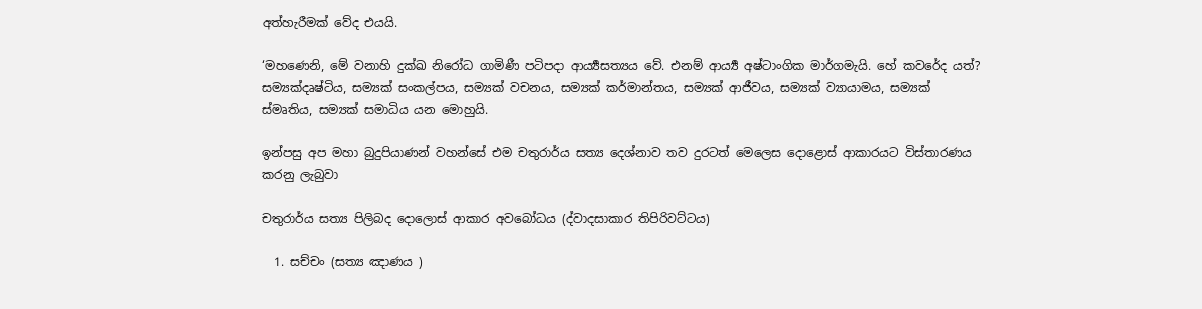අත්හැරීමක් වේද එයයි.

‘මහණෙනි, මේ වනාහි දුක්ඛ නිරෝධ ගාමිණී පටිපදා ආර්‍ය්‍යසත්‍යය වේ. එනම් ආර්‍ය්‍ය අෂ්ටාංගික මාර්ගමැයි. හේ කවරේද යත්? සම්‍යක්දෘෂ්ටිය, සම්‍යක් සංකල්පය, සම්‍යක් වචනය, සම්‍යක් කර්මාන්තය, සම්‍යක් ආජීවය, සම්‍යක් ව්‍යායාමය, සම්‍යක් ස්මෘතිය, සම්‍යක් සමාධිය යන මොහුයි.

ඉන්පසු අප මහා බුදුපියාණන් වහන්සේ එම චතුරාර්ය සත්‍ය දෙශ්නාව තව දුරටත් මෙලෙස දොළොස් ආකාරයට විස්තාරණය කරනු ලැබුවා

චතුරාර්ය සත්‍ය පිලිබද දොලොස් ආකාර අවබෝධය (ද්වාදසාකාර තිපිරිවට්ටය)

  1. සච්චං (සත්‍ය ඤාණය )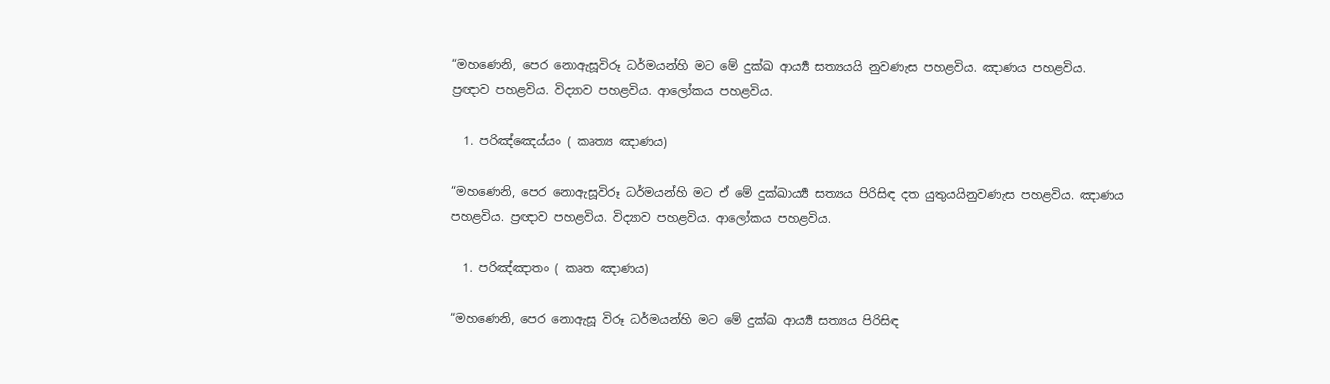“මහණෙනි, පෙර නොඇසූවිරූ ධර්මයන්හි මට මේ දුක්ඛ ආර්‍ය්‍ය සත්‍යයයි නුවණැස පහළවිය. ඤාණය පහළවිය. ප්‍රඥාව පහළවිය. විද්‍යාව පහළවිය. ආලෝකය පහළවිය.

  1. පරිඤ්ඤෙය්යං ( කෘත්‍ය ඤාණය)

“මහණෙනි, පෙර නොඇසූවිරූ ධර්මයන්හි මට ඒ මේ දුක්ඛාර්‍ය්‍ය සත්‍යය පිරිසිඳ දත යුතුයයිනුවණැස පහළවිය. ඤාණය පහළවිය. ප්‍රඥාව පහළවිය. විද්‍යාව පහළවිය. ආලෝකය පහළවිය.

  1. පරිඤ්ඤාතං ( කෘත ඤාණය)

“මහණෙනි, පෙර නොඇසූ විරූ ධර්මයන්හි මට මේ දුක්ඛ ආර්‍ය්‍ය සත්‍යය පිරිසිඳ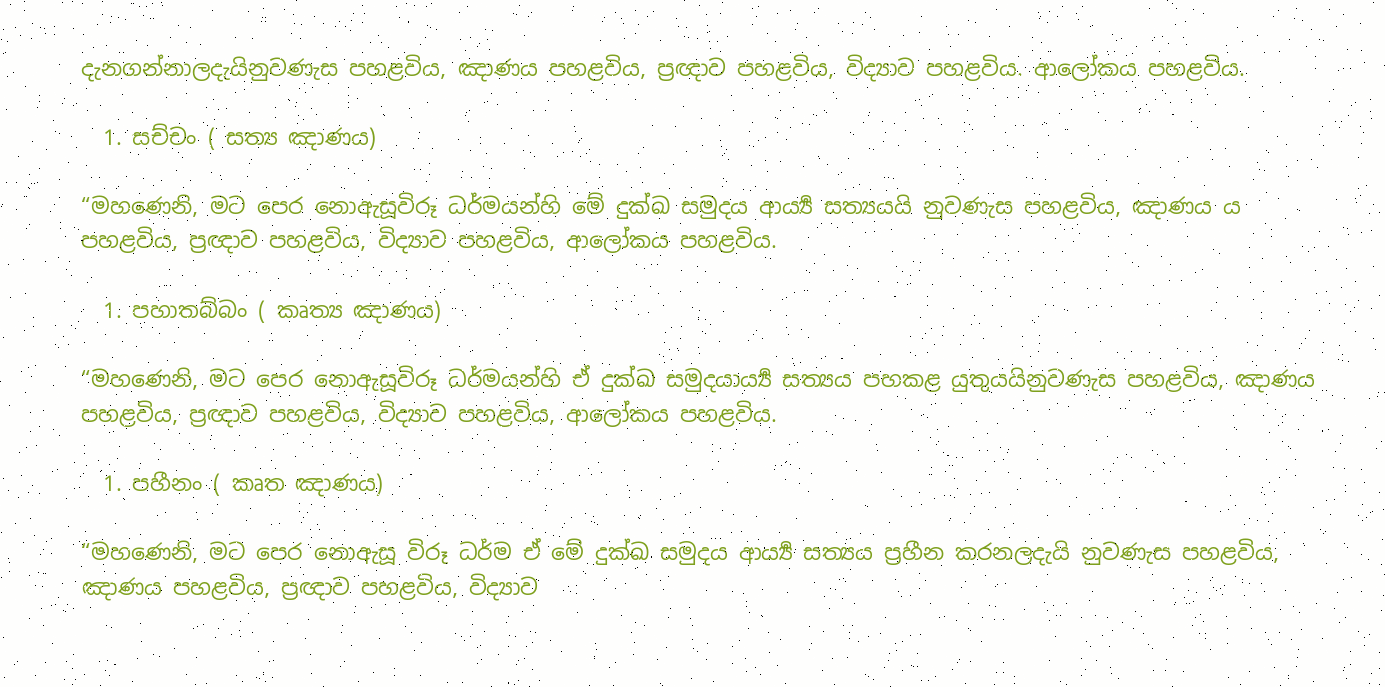දැනගන්නාලදැයිනුවණැස පහළවිය, ඤාණය පහළවිය, ප්‍රඥාව පහළවිය, විද්‍යාව පහළවිය. ආලෝකය පහළවිය.

  1. සච්චං ( සත්‍ය ඤාණය)

“මහණෙනි, මට පෙර නොඇසූවිරූ ධර්මයන්හි මේ දුක්ඛ සමුදය ආර්‍ය්‍ය සත්‍යයයි නුවණැස පහළවිය, ඤාණය ය පහළවිය, ප්‍රඥාව පහළවිය, විද්‍යාව පහළවිය, ආලෝකය පහළවිය.

  1. පහාතබ්බං ( කෘත්‍ය ඤාණය)

“මහණෙනි, මට පෙර නොඇසූවිරූ ධර්මයන්හි ඒ දුක්ඛ සමුදයාර්‍ය්‍ය සත්‍යය පහකළ යුතුයයිනුවණැස පහළවිය, ඤාණය පහළවිය, ප්‍රඥාව පහළවිය, විද්‍යාව පහළවිය, ආලෝකය පහළවිය.

  1. පහීනං ( කෘත ඤාණය)

“මහණෙනි, මට පෙර නොඇසූ විරූ ධර්ම ඒ මේ දුක්ඛ සමුදය ආර්‍ය්‍ය සත්‍යය ප්‍රහීන කරනලදැයි නුවණැස පහළවිය, ඤාණය පහළවිය, ප්‍රඥාව පහළවිය, විද්‍යාව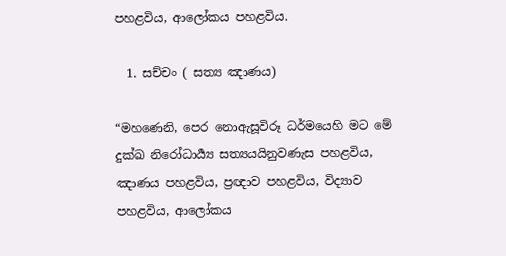පහළවිය, ආලෝකය පහළවිය.

  1. සච්චං ( සත්‍ය ඤාණය)

“මහණෙනි, පෙර නොඇසූවිරූ ධර්මයෙහි මට මේ දුක්ඛ නිරෝධාර්‍ය්‍ය සත්‍යයයිනුවණැස පහළවිය, ඤාණය පහළවිය, ප්‍රඥාව පහළවිය, විද්‍යාව පහළවිය, ආලෝකය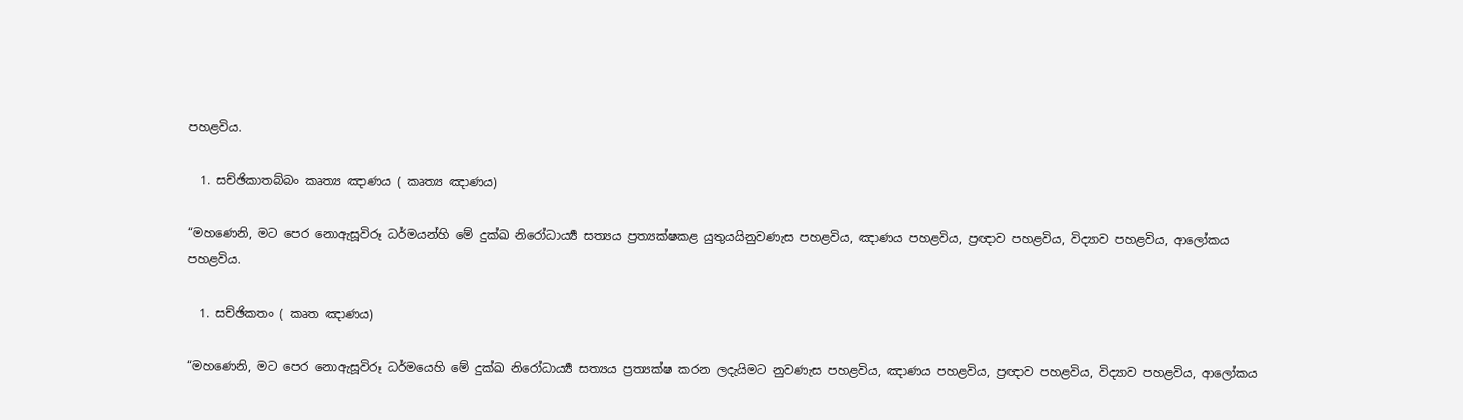පහළවිය.

  1. සච්ඡිකාතබ්බං කෘත්‍ය ඤාණය ( කෘත්‍ය ඤාණය)

“මහණෙනි, මට පෙර නොඇසූවිරූ ධර්මයන්හි මේ දුක්ඛ නිරෝධාර්‍ය්‍ය සත්‍යය ප්‍රත්‍යක්ෂකළ යුතුයයිනුවණැස පහළවිය, ඤාණය පහළවිය, ප්‍රඥාව පහළවිය, විද්‍යාව පහළවිය, ආලෝකය පහළවිය.

  1. සච්ඡිකතං ( කෘත ඤාණය)

“මහණෙනි, මට පෙර නොඇසූවිරූ ධර්මයෙහි මේ දුක්ඛ නිරෝධාර්‍ය්‍ය සත්‍යය ප්‍රත්‍යක්ෂ කරන ලදැයිමට නුවණැස පහළවිය, ඤාණය පහළවිය, ප්‍රඥාව පහළවිය, විද්‍යාව පහළවිය, ආලෝකය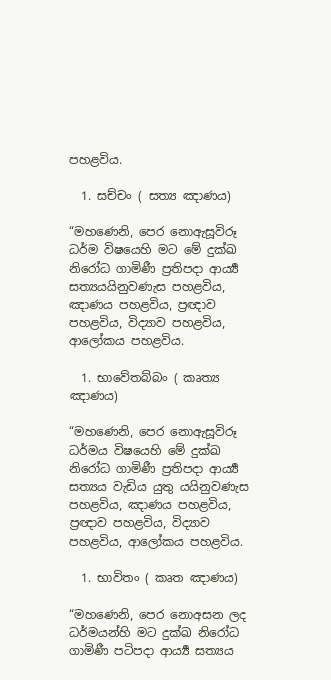පහළවිය.

  1. සච්චං ( සත්‍ය ඤාණය)

“මහණෙනි, පෙර නොඇසූවිරූ ධර්ම විෂයෙහි මට මේ දුක්ඛ නිරෝධ ගාමිණී ප්‍රතිපදා ආර්‍ය්‍ය සත්‍යයයිනුවණැස පහළවිය, ඤාණය පහළවිය, ප්‍රඥාව පහළවිය, විද්‍යාව පහළවිය, ආලෝකය පහළවිය.

  1. භාවේතබ්බං ( කෘත්‍ය ඤාණය)

“මහණෙනි, පෙර නොඇසූවිරූ ධර්මය විෂයෙහි මේ දුක්ඛ නිරෝධ ගාමිණී ප්‍රතිපදා ආර්‍ය්‍ය සත්‍යය වැඩිය යුතු යයිනුවණැස පහළවිය, ඤාණය පහළවිය, ප්‍රඥාව පහළවිය, විද්‍යාව පහළවිය, ආලෝකය පහළවිය.

  1. භාවිතං ( කෘත ඤාණය)

“මහණෙනි, පෙර නොඅසන ලද ධර්මයන්හි මට දුක්ඛ නිරෝධ ගාමිණී පටිපදා ආර්‍ය්‍ය සත්‍යය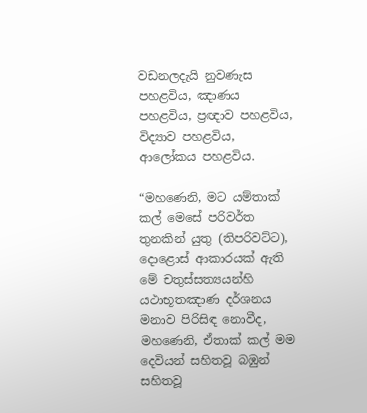වඩනලදැයි නුවණැස පහළවිය, ඤාණය පහළවිය, ප්‍රඥාව පහළවිය, විද්‍යාව පහළවිය, ආලෝකය පහළවිය.

“මහණෙනි, මට යම්තාක් කල් මෙසේ පරිවර්ත තුනකින් යුතු (තිපරිවට්ට), දොළොස් ආකාරයක් ඇති මේ චතුස්සත්‍යයන්හි යථාභූතඤාණ දර්ශනය මනාව පිරිසිඳ නොවීද, මහණෙනි, ඒතාක් කල් මම දෙවියන් සහිතවූ බඹුන් සහිතවූ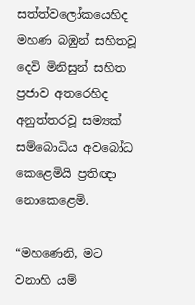සත්ත්වලෝකයෙහිද මහණ බඹුන් සහිතවූ දෙවි මිනිසුන් සහිත ප්‍රජාව අතරෙහිද අනුත්තරවූ සම්‍යක් සම්බොධිය අවබෝධ කෙළෙමියි ප්‍රතිඥා නොකෙළෙමි.

“මහණෙනි, මට වනාහි යම්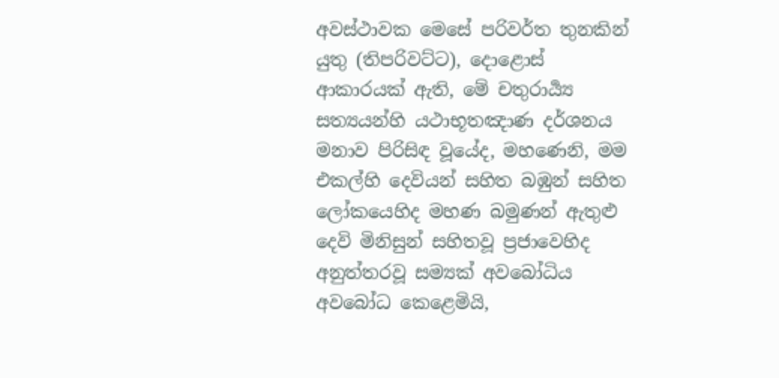අවස්ථාවක මෙසේ පරිවර්ත තුනකින් යුතු (තිපරිවට්ට), දොළොස් ආකාරයක් ඇති, මේ චතුරාර්‍ය්‍ය සත්‍යයන්හි යථාභූතඤාණ දර්ශනය මනාව පිරිසිඳ වූයේද, මහණෙනි, මම එකල්හි දෙවියන් සහිත බඹුන් සහිත ලෝකයෙහිද මහණ බමුණන් ඇතුළු දෙවි මිනිසුන් සහිතවූ ප්‍රජාවෙහිද අනුත්තරවූ සම්‍යක් අවබෝධිය අවබෝධ කෙළෙමියි,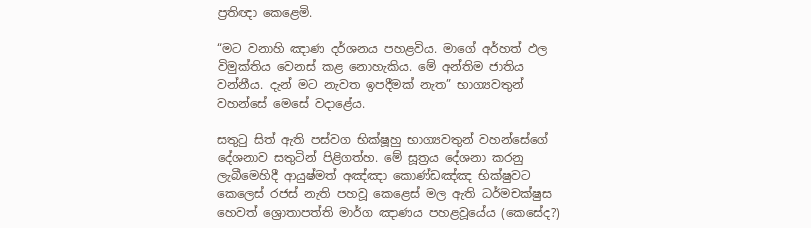ප්‍රතිඥා කෙළෙමි.

“මට වනාහි ඤාණ දර්ශනය පහළවිය. මාගේ අර්හත් ඵල විමුක්තිය වෙනස් කළ නොහැකිය. මේ අන්තිම ජාතිය වන්නීය. දැන් මට නැවත ඉපදීමක් නැත” භාග්‍යවතුන් වහන්සේ මෙසේ වදාළේය.

සතුටු සිත් ඇති පස්වග භික්ෂූහු භාග්‍යවතුන් වහන්සේගේ දේශනාව සතුටින් පිළිගත්හ. මේ සූත්‍රය දේශනා කරනු ලැබීමෙහිදී ආයුෂ්මත් අඤ්ඤා කොණ්ඩඤ්ඤ භික්ෂුවට කෙලෙස් රජස් නැති පහවූ කෙළෙස් මල ඇති ධර්මචක්ෂුස හෙවත් ශ්‍රොතාපත්ති මාර්ග ඤාණය පහළවූයේය (කෙසේද?)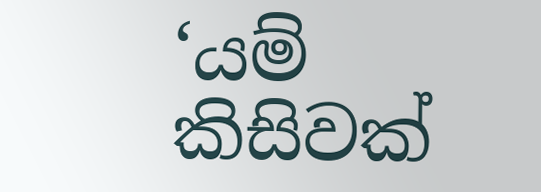‘යම් කිසිවක්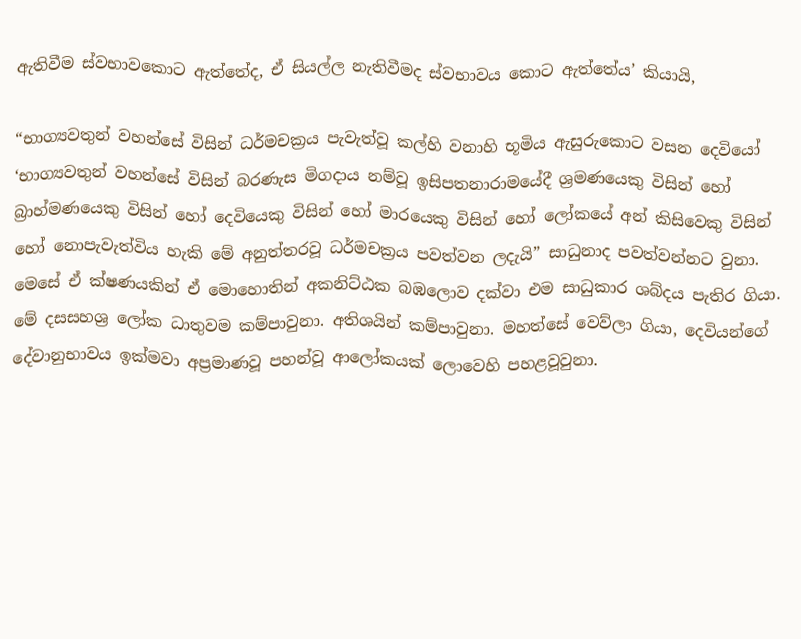ඇතිවීම ස්වභාවකොට ඇත්තේද, ඒ සියල්ල නැතිවීමද ස්වභාවය කොට ඇත්තේය’ කියායි,

“භාග්‍යවතුන් වහන්සේ විසින් ධර්මචක්‍රය පැවැත්වූ කල්හි වනාහි භූමිය ඇසුරුකොට වසන දෙවියෝ ‘භාග්‍යවතුන් වහන්සේ විසින් බරණැස මිගදාය නම්වූ ඉසිපතනාරාමයේදී ශ්‍රමණයෙකු විසින් හෝ බ්‍රාහ්මණයෙකු විසින් හෝ දෙවියෙකු විසින් හෝ මාරයෙකු විසින් හෝ ලෝකයේ අන් කිසිවෙකු විසින් හෝ නොපැවැත්විය හැකි මේ අනුත්තරවූ ධර්මචක්‍රය පවත්වන ලදැයි” සාධුනාද පවත්වන්නට වුනා. මෙසේ ඒ ක්ෂණයකින් ඒ මොහොතින් අකනිට්ඨක බඹලොව දක්වා එම සාධුකාර ශබ්දය පැතිර ගියා. මේ දසසහශ්‍ර ලෝක ධාතුවම කම්පාවුනා. අතිශයින් කම්පාවුනා. මහත්සේ වෙව්ලා ගියා, දෙවියන්ගේ දේවානුභාවය ඉක්මවා අප්‍රමාණවූ පහන්වූ ආලෝකයක් ලොවෙහි පහළවූවුනා.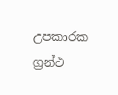උපකාරක ග්‍රන්ථ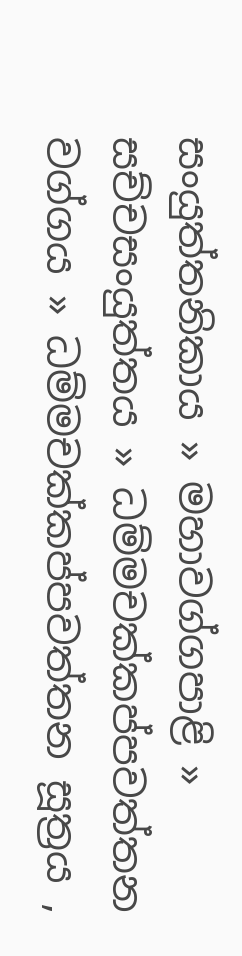සංයුත්තනිකාය » මහාවග්ගපාළි » සච්චසංයුත්තය » ධම්මචක්කප්පවත්තන වග්ගය » ධම්මචක්කප්පවත්තන සූත්‍රය ,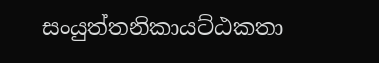සංයුත්තනිකායට්ඨකතා